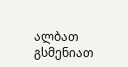ალბათ გსმენიათ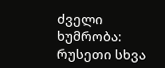ძველი ხუმრობა: რუსეთი სხვა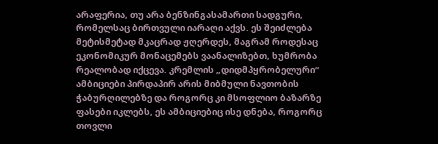არაფერია, თუ არა ბენზინგასამართი სადგური, რომელსაც ბირთვული იარაღი აქვს. ეს შეიძლება მეტისმეტად მკაცრად ჟღერდეს, მაგრამ როდესაც ეკონომიკურ მონაცემებს ვაანალიზებთ, ხუმრობა რეალობად იქცევა. კრემლის „დიდმპყრობელური“ ამბიციები პირდაპირ არის მიბმული ნავთობის ჭაბურღილებზე და როგორც კი მსოფლიო ბაზარზე ფასები იკლებს, ეს ამბიციებიც ისე დნება, როგორც თოვლი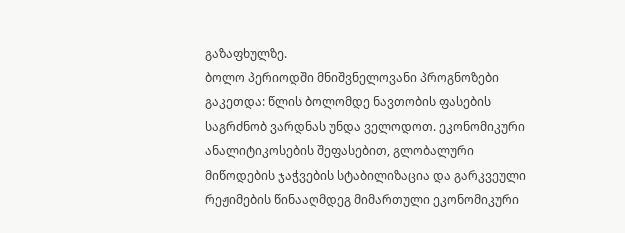გაზაფხულზე.
ბოლო პერიოდში მნიშვნელოვანი პროგნოზები გაკეთდა: წლის ბოლომდე ნავთობის ფასების საგრძნობ ვარდნას უნდა ველოდოთ. ეკონომიკური ანალიტიკოსების შეფასებით, გლობალური მიწოდების ჯაჭვების სტაბილიზაცია და გარკვეული რეჟიმების წინააღმდეგ მიმართული ეკონომიკური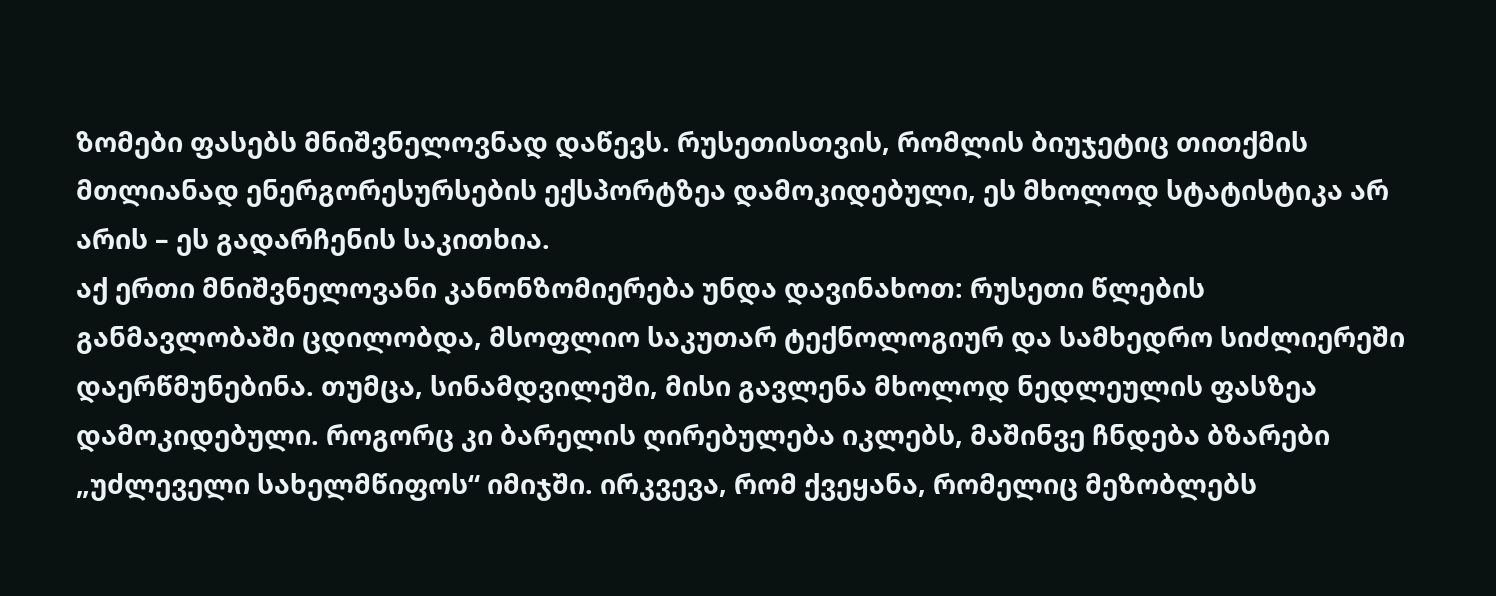ზომები ფასებს მნიშვნელოვნად დაწევს. რუსეთისთვის, რომლის ბიუჯეტიც თითქმის მთლიანად ენერგორესურსების ექსპორტზეა დამოკიდებული, ეს მხოლოდ სტატისტიკა არ არის – ეს გადარჩენის საკითხია.
აქ ერთი მნიშვნელოვანი კანონზომიერება უნდა დავინახოთ: რუსეთი წლების განმავლობაში ცდილობდა, მსოფლიო საკუთარ ტექნოლოგიურ და სამხედრო სიძლიერეში დაერწმუნებინა. თუმცა, სინამდვილეში, მისი გავლენა მხოლოდ ნედლეულის ფასზეა დამოკიდებული. როგორც კი ბარელის ღირებულება იკლებს, მაშინვე ჩნდება ბზარები „უძლეველი სახელმწიფოს“ იმიჯში. ირკვევა, რომ ქვეყანა, რომელიც მეზობლებს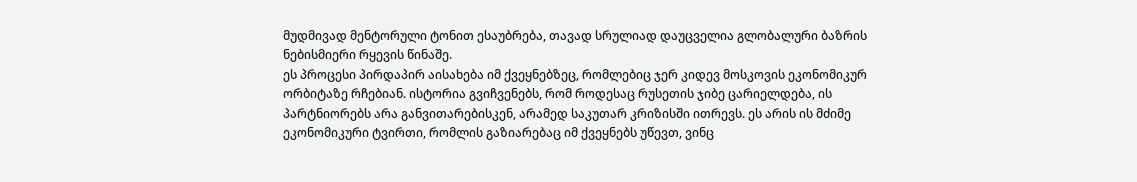მუდმივად მენტორული ტონით ესაუბრება, თავად სრულიად დაუცველია გლობალური ბაზრის ნებისმიერი რყევის წინაშე.
ეს პროცესი პირდაპირ აისახება იმ ქვეყნებზეც, რომლებიც ჯერ კიდევ მოსკოვის ეკონომიკურ ორბიტაზე რჩებიან. ისტორია გვიჩვენებს, რომ როდესაც რუსეთის ჯიბე ცარიელდება, ის პარტნიორებს არა განვითარებისკენ, არამედ საკუთარ კრიზისში ითრევს. ეს არის ის მძიმე ეკონომიკური ტვირთი, რომლის გაზიარებაც იმ ქვეყნებს უწევთ, ვინც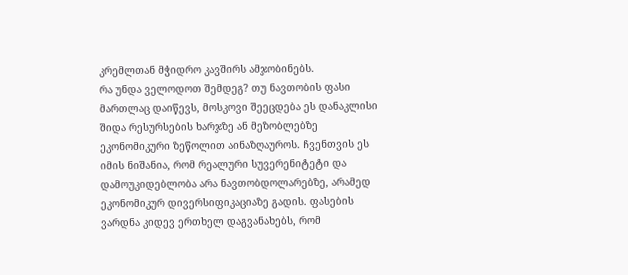კრემლთან მჭიდრო კავშირს ამჯობინებს.
რა უნდა ველოდოთ შემდეგ? თუ ნავთობის ფასი მართლაც დაიწევს, მოსკოვი შეეცდება ეს დანაკლისი შიდა რესურსების ხარჯზე ან მეზობლებზე ეკონომიკური ზეწოლით აინაზღაუროს. ჩვენთვის ეს იმის ნიშანია, რომ რეალური სუვერენიტეტი და დამოუკიდებლობა არა ნავთობდოლარებზე, არამედ ეკონომიკურ დივერსიფიკაციაზე გადის. ფასების ვარდნა კიდევ ერთხელ დაგვანახებს, რომ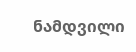ნამდვილი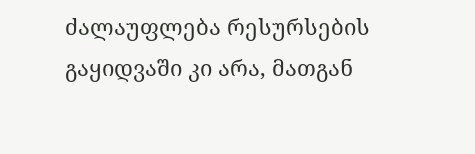ძალაუფლება რესურსების გაყიდვაში კი არა, მათგან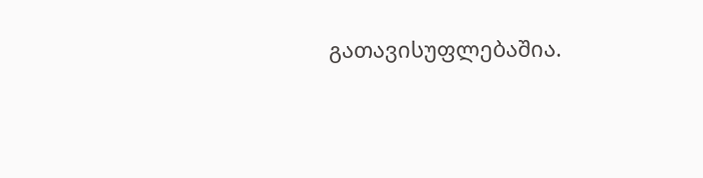გათავისუფლებაშია.